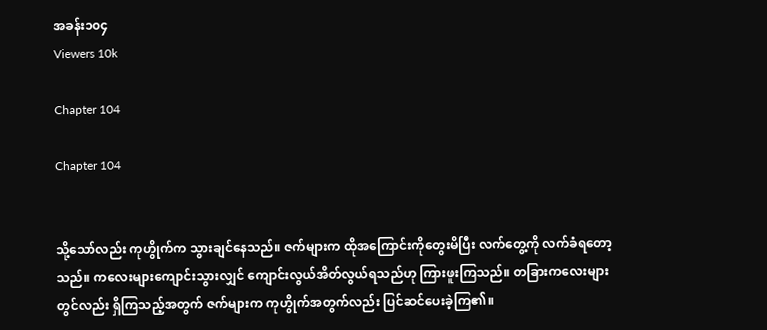အခန်း၁၀၄
Viewers 10k

Chapter 104

Chapter 104


သို့သော်လည်း ကုဟွိုက်က သွားချင်နေသည်။ ဇက်များက ထိုအကြောင်းကိုတွေးမိပြီး လက်တွေ့ကို လက်ခံရတော့သည်။ ကလေးများကျောင်းသွားလျှင် ကျောင်းလွယ်အိတ်လွယ်ရသည်ဟု ကြားဖူးကြသည်။ တခြားကလေးများတွင်လည်း ရှိကြသည့်အတွက် ဇက်များက ကုဟွိုက်အတွက်လည်း ပြင်ဆင်ပေးခဲ့ကြ၏။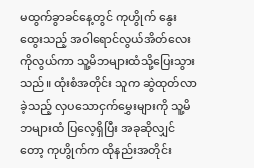မထွက်ခွာခင်နေ့တွင် ကုဟွိုက် နွေးထွေးသည့် အဝါရောင်လွယ်အိတ်လေးကိုလွယ်ကာ သူ့မိဘများထံသို့ပြေးသွားသည်။ ထုံးစံအတိုင်း သူက ဆွဲထုတ်လာခဲ့သည့် လှပသောငှက်မွှေးများကို သူ့မိဘများထံ ပြလေ့ရှိပြီး အခုဆိုလျှင်တော့ ကုဟွိုက်က ထိုနည်းအတိုင်း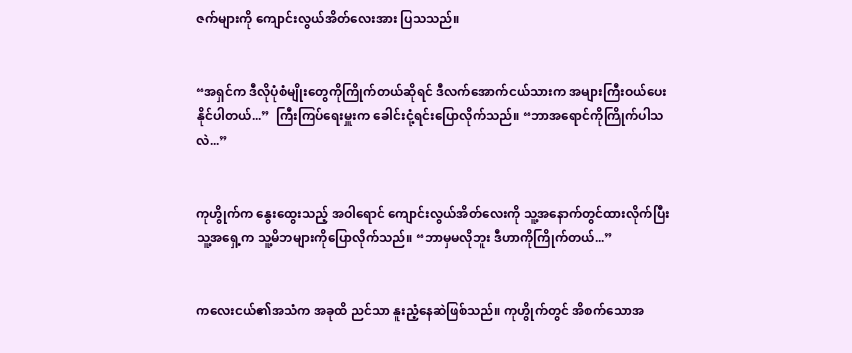ဇက်များကို ကျောင်းလွယ်အိတ်လေးအား ပြသသည်။


“အရှင်က ဒီလိုပုံစံမျိုးတွေကိုကြိုက်တယ်ဆိုရင် ဒီလက်အောက်ငယ်သားက အများကြီးဝယ်ပေးနိုင်ပါတယ်...”  ကြီးကြပ်ရေးမှူးက ခေါင်းငုံ့ရင်းပြောလိုက်သည်။ “ဘာအရောင်ကိုကြိုက်ပါသလဲ...”


ကုဟွိုက်က နွေးထွေးသည့် အဝါရောင် ကျောင်းလွယ်အိတ်လေးကို သူ့အနောက်တွင်ထားလိုက်ပြီး သူ့အရှေ့က သူ့မိဘများကိုပြောလိုက်သည်။ “ဘာမှမလိုဘူး ဒီဟာကိုကြိုက်တယ်...”


ကလေးငယ်၏အသံက အခုထိ ညင်သာ နူးညံ့နေဆဲဖြစ်သည်။ ကုဟွိုက်တွင် အိစက်သောအ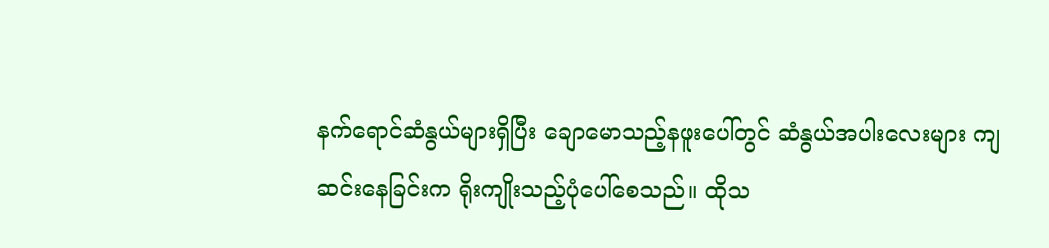နက်ရောင်ဆံနွယ်များရှိပြီး ချောမောသည့်နဖူးပေါ်တွင် ဆံနွယ်အပါးလေးများ ကျဆင်းနေခြင်းက ရိုးကျိုးသည့်ပုံပေါ်စေသည်။ ထိုသ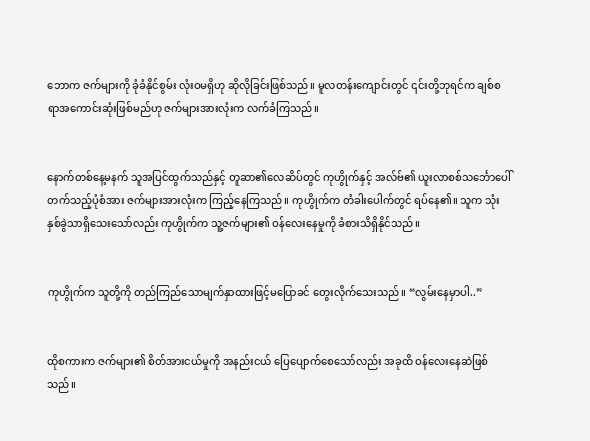ဘောက ဇက်များကို ခုံခံနိုင်စွမ်း လုံးဝမရှိဟု ဆိုလိုခြင်းဖြစ်သည်။ မူလတန်းကျောင်းတွင် ၎င်းတို့ဘုရင်က ချစ်စရာအကောင်းဆုံးဖြစ်မည်ဟု ဇက်များအားလုံးက လက်ခံကြသည်။


နောက်တစ်နေ့မနက် သူအပြင်ထွက်သည်နှင့် တူဆာ၏လေဆိပ်တွင် ကုဟွိုက်နှင့် အလ်ဗ်၏ ယူးလာစစ်သင်္ဘောပေါ်တက်သည့်ပုံစံအား ဇက်များအားလုံးက ကြည့်နေကြသည်။ ကုဟွိုက်က တံခါးပေါက်တွင် ရပ်နေ၏။ သူက သုံးနှစ်ခွဲသာရှိသေးသော်လည်း ကုဟွိုက်က သူ့ဇက်များ၏ ဝန်လေးနေမှုကို ခံစားသိရှိနိုင်သည်။


ကုဟွိုက်က သူတို့ကို တည်ကြည်သောမျက်နှာထားဖြင့်မပြောခင် တွေးလိုက်သေးသည်။ “လွမ်းနေမှာပါ..”


ထိုစကားက ဇက်များ၏ စိတ်အားငယ်မှုကို အနည်းငယ် ပြေပျောက်စေသော်လည်း အခုထိ ဝန်လေးနေဆဲဖြစ်သည်။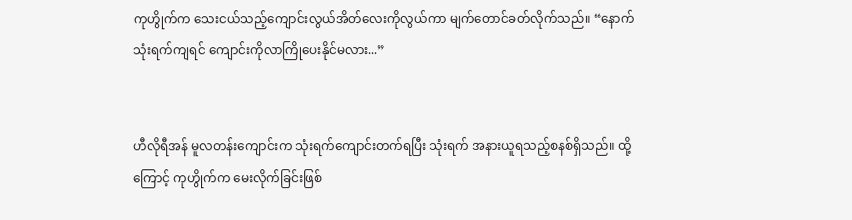ကုဟွိုက်က သေးငယ်သည့်ကျောင်းလွယ်အိတ်လေးကိုလွယ်ကာ မျက်တောင်ခတ်လိုက်သည်။ “နောက်သုံးရက်ကျရင် ကျောင်းကိုလာကြိုပေးနိုင်မလား...”


ဟီလိုရီအန် မူလတန်းကျောင်းက သုံးရက်ကျောင်းတက်ရပြီး သုံးရက် အနားယူရသည့်စနစ်ရှိသည်။ ထို့ကြောင့် ကုဟွိုက်က မေးလိုက်ခြင်းဖြစ်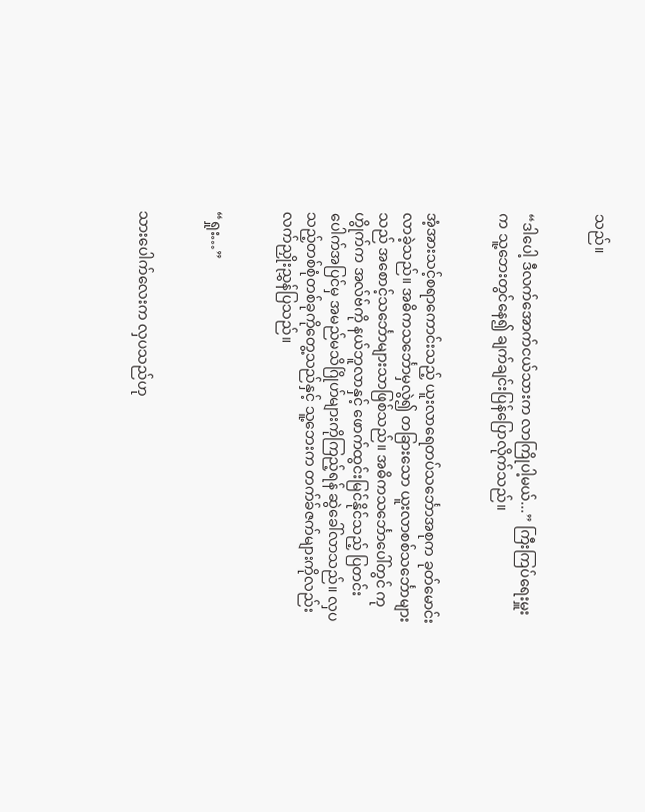သည်။


“ဒါပေါ့ ဒီလက်အောက်ငယ်သားက လာကြိုပါ့မယ်...” ကြီးကြပ်ရေးမှူးက သူ့ဘေးတွင်နေ၍ ချက်ချင်းပြန်ပြောလိုက်သည်။


အံ့အားသင့်စရာကောင်းသည့် ယူးလာရေတပ်သင်္ဘောအစုက ခုတ်မောင်းလာခဲ့သည်။ အဓိကသင်္ဘောမှလွဲ၍ တခြားသော ယူးလာစစ်သင်္ဘောများသည် အစောင့်သင်္ဘောများသာဖြစ်သည်။ အဓိကသင်္ဘောပေါ်တွင် ကုဟွိုက်က အလ်ဗ်ကို နယ်ဘူလာနှင့် ဖောက်ထွင်းမြင်နိုင်သည့် ပြတင်းပေါက်အပြင်မှ အမည်မသိဂြိုဟ်များကိုကြည့်ရန် ဆွဲခေါ်လာသည်။ လှပသည့်တစ်စုံတစ်ခုကိုတွေ့သည်နှင့် သူ့ဘေးက တက်ခ်ဇက်များကိုလည်း လက်ညှိုးညွှန်ပြသည်။


“ရှုး…”


သားပေါက်လေးက လှပသည်ဟု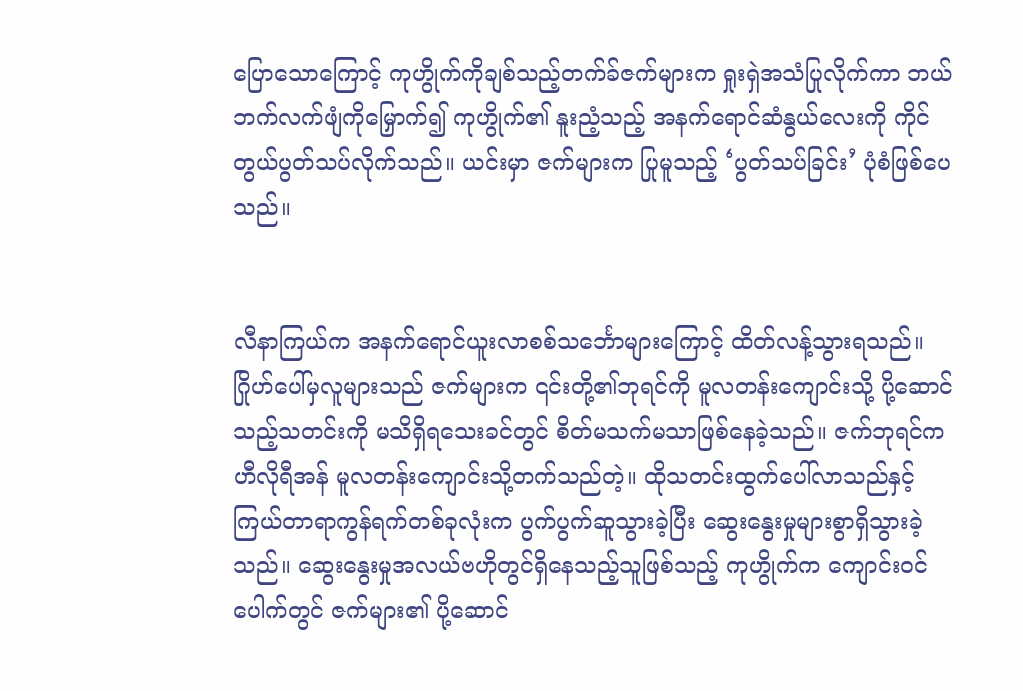ပြောသောကြောင့် ကုဟွိုက်ကိုချစ်သည့်တက်ခ်ဇက်များက ရှုးရှဲအသံပြုလိုက်ကာ ဘယ်ဘက်လက်ဖျံကိုမြှောက်၍ ကုဟွိုက်၏ နူးညံ့သည့် အနက်ရောင်ဆံနွယ်လေးကို ကိုင်တွယ်ပွတ်သပ်လိုက်သည်။ ယင်းမှာ ဇက်များက ပြုမူသည့် ‘ပွတ်သပ်ခြင်း’ ပုံစံဖြစ်ပေသည်။


လီနာကြယ်က အနက်ရောင်ယူးလာစစ်သင်္ဘောများကြောင့် ထိတ်လန့်သွားရသည်။ ဂြိုဟ်ပေါ်မှလူများသည် ဇက်များက ၎င်းတို့၏ဘုရင်ကို မူလတန်းကျောင်းသို့ ပို့ဆောင်သည့်သတင်းကို မသိရှိရသေးခင်တွင် စိတ်မသက်မသာဖြစ်နေခဲ့သည်။ ဇက်ဘုရင်က ဟီလိုရီအန် မူလတန်းကျောင်းသို့တက်သည်တဲ့။ ထိုသတင်းထွက်ပေါ်လာသည်နှင့် ကြယ်တာရာကွန်ရက်တစ်ခုလုံးက ပွက်ပွက်ဆူသွားခဲ့ပြီး ဆွေးနွေးမှုများစွာရှိသွားခဲ့သည်။ ဆွေးနွေးမှုအလယ်ဗဟိုတွင်ရှိနေသည့်သူဖြစ်သည့် ကုဟွိုက်က ကျောင်းဝင်ပေါက်တွင် ဇက်များ၏ ပို့ဆောင်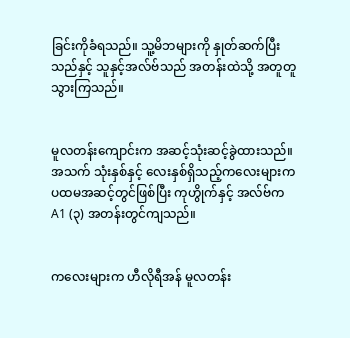ခြင်းကိုခံရသည်။ သူ့မိဘများကို နှုတ်ဆက်ပြီးသည်နှင့် သူနှင့်အလ်ဗ်သည် အတန်းထဲသို့ အတူတူသွားကြသည်။


မူလတန်းကျောင်းက အဆင့်သုံးဆင့်ခွဲထားသည်။ အသက် သုံးနှစ်နှင့် လေးနှစ်ရှိသည့်ကလေးများက ပထမအဆင့်တွင်ဖြစ်ပြီး ကုဟွိုက်နှင့် အလ်ဗ်က A1 (၃) အတန်းတွင်ကျသည်။


ကလေးများက ဟီလိုရီအန် မူလတန်း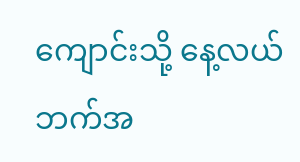ကျောင်းသို့ နေ့လယ်ဘက်အ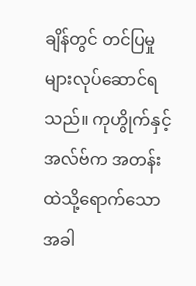ချိန်တွင် တင်ပြမှုများလုပ်ဆောင်ရသည်။ ကုဟွိုက်နှင့် အလ်ဗ်က အတန်းထဲသို့ရောက်သောအခါ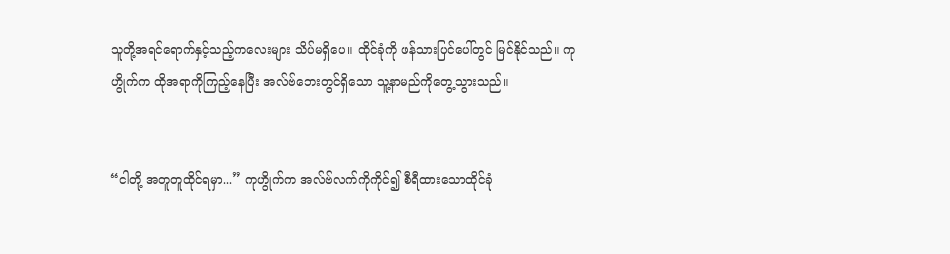သူတို့အရင်ရောက်နှင့်သည့်ကလေးများ သိပ်မရှိပေ။ ထိုင်ခုံကို ဖန်သားပြင်ပေါ်တွင် မြင်နိုင်သည်။ ကုဟွိုက်က ထိုအရာကိုကြည့်နေပြီး အလ်ဗ်ဘေးတွင်ရှိသော သူ့နာမည်ကိုတွေ့သွားသည်။


“ငါတို့ အတူတူထိုင်ရမှာ...” ကုဟွိုက်က အလ်ဗ်လက်ကိုကိုင်၍ စီရီထားသောထိုင်ခုံ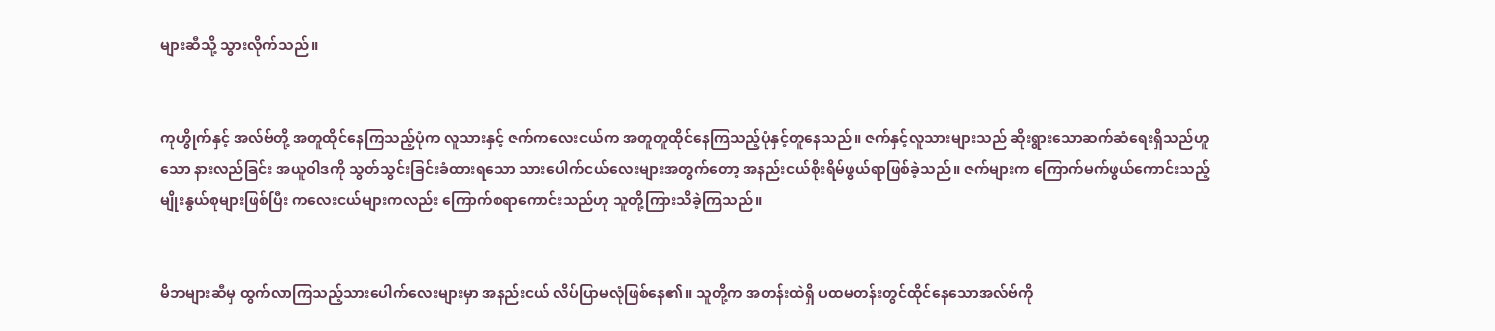များဆီသို့ သွားလိုက်သည်။


ကုဟွိုက်နှင့် အလ်ဗ်တို့ အတူထိုင်နေကြသည့်ပုံက လူသားနှင့် ဇက်ကလေးငယ်က အတူတူထိုင်နေကြသည့်ပုံနှင့်တူနေသည်။ ဇက်နှင့်လူသားများသည် ဆိုးရွားသောဆက်ဆံရေးရှိသည်ဟူသော နားလည်ခြင်း အယူဝါဒကို သွတ်သွင်းခြင်းခံထားရသော သားပေါက်ငယ်လေးများအတွက်တော့ အနည်းငယ်စိုးရိမ်ဖွယ်ရာဖြစ်ခဲ့သည်။ ဇက်များက ကြောက်မက်ဖွယ်ကောင်းသည့်မျိုးနွယ်စုများဖြစ်ပြီး ကလေးငယ်များကလည်း ကြောက်စရာကောင်းသည်ဟု သူတို့ကြားသိခဲ့ကြသည်။


မိဘများဆီမှ ထွက်လာကြသည့်သားပေါက်လေးများမှာ အနည်းငယ် လိပ်ပြာမလုံဖြစ်နေ၏။ သူတို့က အတန်းထဲရှိ ပထမတန်းတွင်ထိုင်နေသောအလ်ဗ်ကို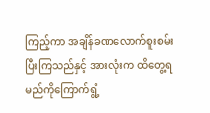ကြည့်ကာ အချိန်ခဏလောက်စူးစမ်းပြီးကြသည်နှင့် အားလုံးက ထိတွေ့ရမည်ကိုကြောက်ရွံ့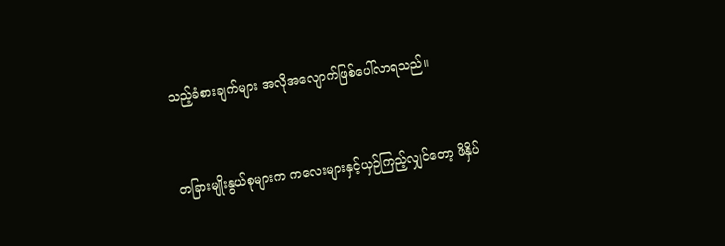သည့်ခံစားချက်များ အလိုအလျောက်ဖြစ်ပေါ်လာရသည်။


တခြားမျိုးနွယ်စုများက ကလေးများနှင့်ယှဉ်ကြည့်လျှင်တော့ ဖိနှိပ်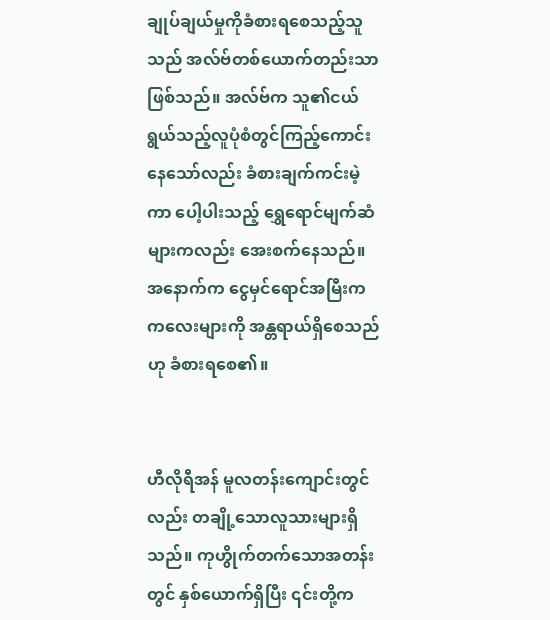ချုပ်ချယ်မှုကိုခံစားရစေသည့်သူသည် အလ်ဗ်တစ်ယောက်တည်းသာဖြစ်သည်။ အလ်ဗ်က သူ၏ငယ်ရွယ်သည့်လူပုံစံတွင်ကြည့်ကောင်းနေသော်လည်း ခံစားချက်ကင်းမဲ့ကာ ပေါ့ပါးသည့် ရွှေရောင်မျက်ဆံများကလည်း အေးစက်နေသည်။ အနောက်က ငွေမှင်ရောင်အမြီးက ကလေးများကို အန္တရာယ်ရှိစေသည်ဟု ခံစားရစေ၏။


ဟီလိုရီအန် မူလတန်းကျောင်းတွင်လည်း တချို့သောလူသားများရှိသည်။ ကုဟွိုက်တက်သောအတန်းတွင် နှစ်ယောက်ရှိပြီး ၎င်းတို့က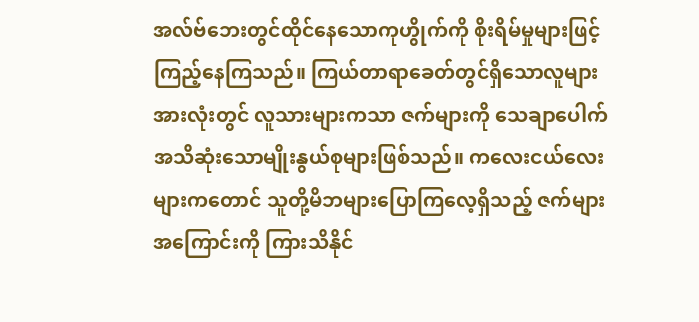အလ်ဗ်ဘေးတွင်ထိုင်နေသောကုဟွိုက်ကို စိုးရိမ်မှုများဖြင့် ကြည့်နေကြသည်။ ကြယ်တာရာခေတ်တွင်ရှိသောလူများအားလုံးတွင် လူသားများကသာ ဇက်များကို သေချာပေါက် အသိဆုံးသောမျိုးနွယ်စုများဖြစ်သည်။ ကလေးငယ်လေးများကတောင် သူတို့မိဘများပြောကြလေ့ရှိသည့် ဇက်များအကြောင်းကို ကြားသိနိုင်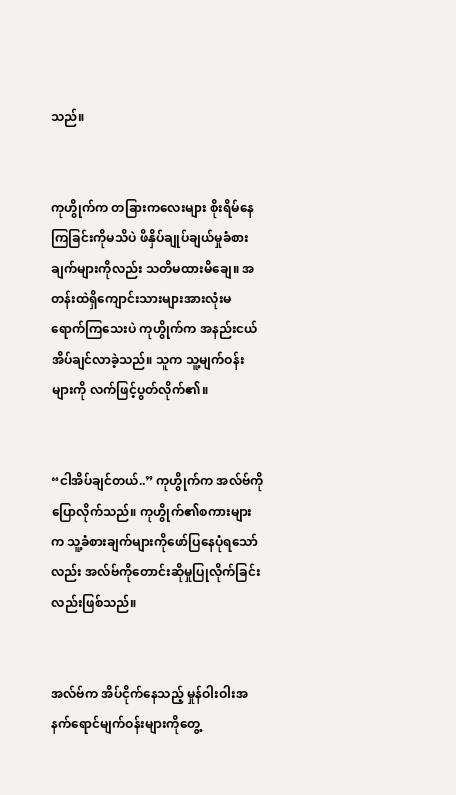သည်။


ကုဟွိုက်က တခြားကလေးများ စိုးရိမ်နေကြခြင်းကိုမသိပဲ ဖိနှိပ်ချုပ်ချယ်မှုခံစားချက်များကိုလည်း သတိမထားမိချေ။ အတန်းထဲရှိကျောင်းသားများအားလုံးမရောက်ကြသေးပဲ ကုဟွိုက်က အနည်းငယ် အိပ်ချင်လာခဲ့သည်။ သူက သူ့မျက်ဝန်းများကို လက်ဖြင့်ပွတ်လိုက်၏။


“ငါအိပ်ချင်တယ်..” ကုဟွိုက်က အလ်ဗ်ကို ပြောလိုက်သည်။ ကုဟွိုက်၏စကားများက သူ့ခံစားချက်များကိုဖော်ပြနေပုံရသော်လည်း အလ်ဗ်ကိုတောင်းဆိုမှုပြုလိုက်ခြင်းလည်းဖြစ်သည်။


အလ်ဗ်က အိပ်ငိုက်နေသည့် မှုန်ဝါးဝါးအနက်ရောင်မျက်ဝန်းများကိုတွေ့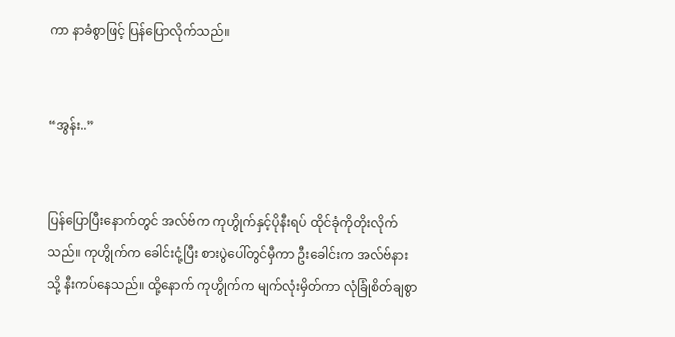ကာ နာခံစွာဖြင့် ပြန်ပြောလိုက်သည်။


“အွန်း..”


ပြန်ပြောပြီးနောက်တွင် အလ်ဗ်က ကုဟွိုက်နှင့်ပိုနီးရပ် ထိုင်ခုံကိုတိုးလိုက်သည်။ ကုဟွိုက်က ခေါင်းငုံ့ပြီး စားပွဲပေါ်တွင်မှီကာ ဦးခေါင်းက အလ်ဗ်နားသို့ နီးကပ်နေသည်။ ထို့နောက် ကုဟွိုက်က မျက်လုံးမှိတ်ကာ လုံခြုံစိတ်ချစွာ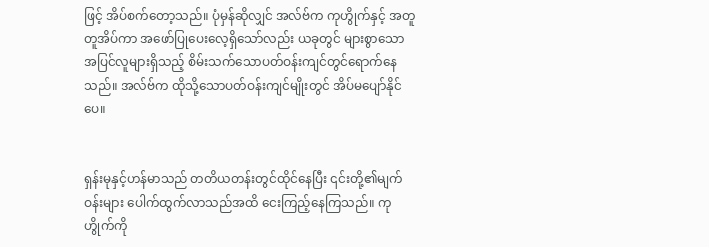ဖြင့် အိပ်စက်တော့သည်။ ပုံမှန်ဆိုလျှင် အလ်ဗ်က ကုဟွိုက်နှင့် အတူတူအိပ်ကာ အဖော်ပြုပေးလေ့ရှိသော်လည်း ယခုတွင် များစွာသောအပြင်လူများရှိသည့် စိမ်းသက်သောပတ်ဝန်းကျင်တွင်ရောက်နေသည်။ အလ်ဗ်က ထိုသို့သောပတ်ဝန်းကျင်မျိုးတွင် အိပ်မပျော်နိုင်ပေ။


ရှန်းမုနှင့်ဟန်မာသည် တတိယတန်းတွင်ထိုင်နေပြီး ၎င်းတို့၏မျက်ဝန်းများ ပေါက်ထွက်လာသည်အထိ ငေးကြည့်နေကြသည်။ ကုဟွိုက်ကို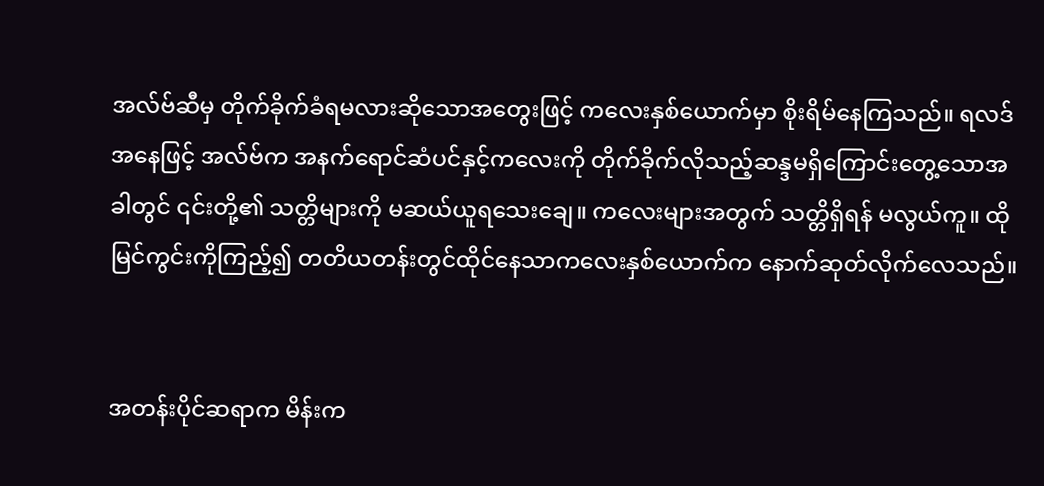အလ်ဗ်ဆီမှ တိုက်ခိုက်ခံရမလားဆိုသောအတွေးဖြင့် ကလေးနှစ်ယောက်မှာ စိုးရိမ်နေကြသည်။ ရလဒ်အနေဖြင့် အလ်ဗ်က အနက်ရောင်ဆံပင်နှင့်ကလေးကို တိုက်ခိုက်လိုသည့်ဆန္ဒမရှိကြောင်းတွေ့သောအခါတွင် ၎င်းတို့၏ သတ္တိများကို မဆယ်ယူရသေးချေ။ ကလေးများအတွက် သတ္တိရှိရန် မလွယ်ကူ။ ထိုမြင်ကွင်းကိုကြည့်၍ တတိယတန်းတွင်ထိုင်နေသာကလေးနှစ်ယောက်က နောက်ဆုတ်လိုက်လေသည်။


အတန်းပိုင်ဆရာက မိန်းက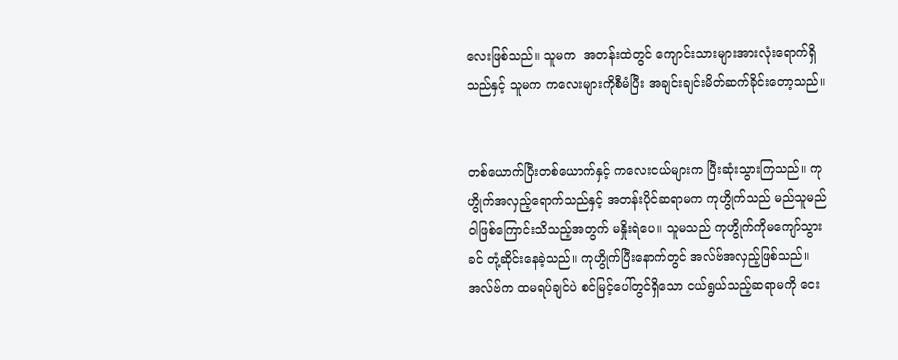လေးဖြစ်သည်။ သူမက  အတန်းထဲတွင် ကျောင်းသားများအားလုံးရောက်ရှိသည်နှင့် သူမက ကလေးများကိုစီမံပြီး အချင်းချင်းမိတ်ဆက်ခိုင်းတော့သည်။


တစ်ယောက်ပြီးတစ်ယောက်နှင့် ကလေးငယ်များက ပြီးဆုံးသွားကြသည်။ ကုဟွိုက်အလှည့်ရောက်သည်နှင့် အတန်းပိုင်ဆရာမက ကုဟွိုက်သည် မည်သူမည်ဝါဖြစ်ကြောင်းသိသည့်အတွက် မနှိုးရဲပေ။ သူမသည် ကုဟွိုက်ကိုမကျော်သွားခင် တုံ့ဆိုင်းနေခဲ့သည်။ ကုဟွိုက်ပြီးနောက်တွင် အလ်ဗ်အလှည့်ဖြစ်သည်။ အလ်ဗ်က ထမရပ်ချင်ပဲ စင်မြင့်ပေါ်တွင်ရှိသော ငယ်ရွယ်သည့်ဆရာမကို ငေး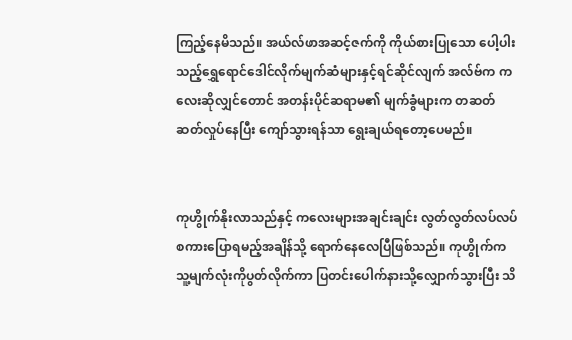ကြည့်နေမိသည်။ အယ်လ်ဖာအဆင့်ဇက်ကို ကိုယ်စားပြုသော ပေါ့ပါးသည့်ရွှေရောင်ဒေါင်လိုက်မျက်ဆံများနှင့်ရင်ဆိုင်လျက် အလ်ဗ်က ကလေးဆိုလျှင်တောင် အတန်းပိုင်ဆရာမ၏ မျက်ခွံများက တဆတ်ဆတ်လှုပ်နေပြီး ကျော်သွားရန်သာ ရွေးချယ်ရတော့ပေမည်။


ကုဟွိုက်နိုးလာသည်နှင့် ကလေးများအချင်းချင်း လွတ်လွတ်လပ်လပ်စကားပြောရမည့်အချိန်သို့ ရောက်နေလေပြီဖြစ်သည်။ ကုဟွိုက်က သူ့မျက်လုံးကိုပွတ်လိုက်ကာ ပြတင်းပေါက်နားသို့လျှောက်သွားပြီး သိ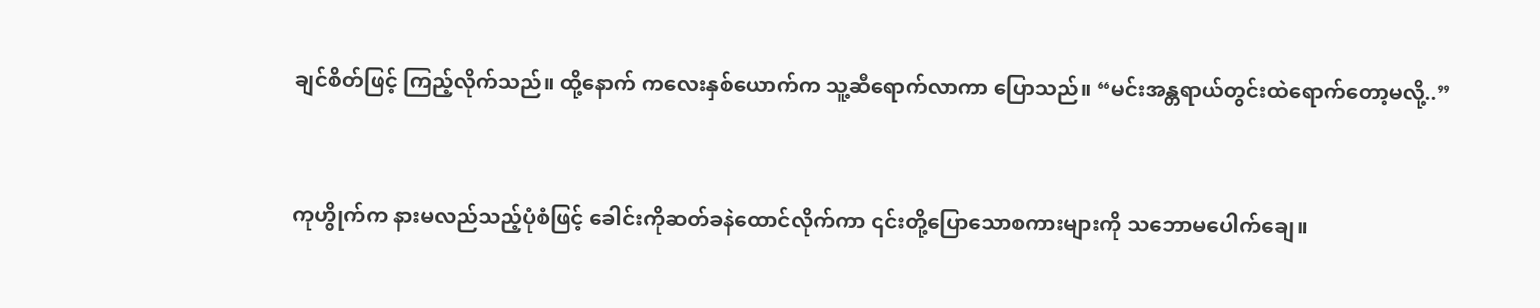ချင်စိတ်ဖြင့် ကြည့်လိုက်သည်။ ထို့နောက် ကလေးနှစ်ယောက်က သူ့ဆီရောက်လာကာ ပြောသည်။ “မင်းအန္တရာယ်တွင်းထဲရောက်တော့မလို့..”


ကုဟွိုက်က နားမလည်သည့်ပုံစံဖြင့် ခေါင်းကိုဆတ်ခနဲထောင်လိုက်ကာ ၎င်းတို့ပြောသောစကားများကို သဘောမပေါက်ချေ။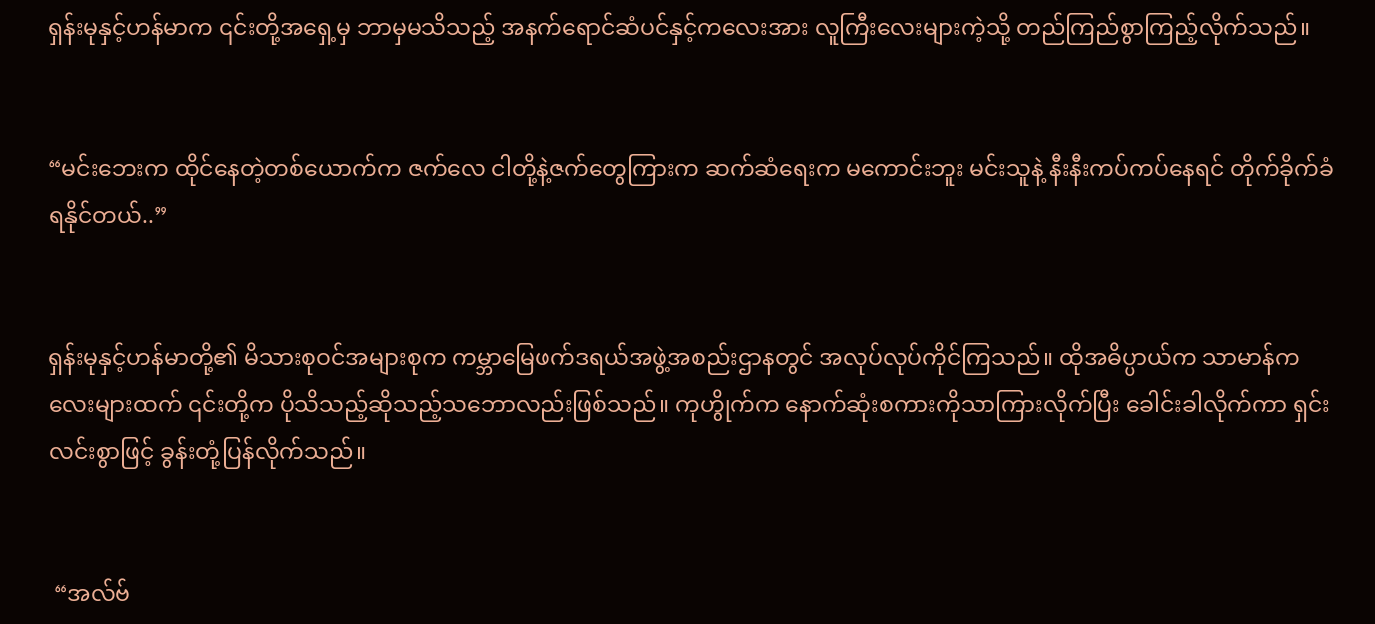ရှန်းမုနှင့်ဟန်မာက ၎င်းတို့အရှေ့မှ ဘာမှမသိသည့် အနက်ရောင်ဆံပင်နှင့်ကလေးအား လူကြီးလေးများကဲ့သို့ တည်ကြည်စွာကြည့်လိုက်သည်။


“မင်းဘေးက ထိုင်နေတဲ့တစ်ယောက်က ဇက်လေ ငါတို့နဲ့ဇက်တွေကြားက ဆက်ဆံရေးက မကောင်းဘူး မင်းသူနဲ့ နီးနီးကပ်ကပ်နေရင် တိုက်ခိုက်ခံရနိုင်တယ်..”


ရှန်းမုနှင့်ဟန်မာတို့၏ မိသားစုဝင်အများစုက ကမ္ဘာမြေဖက်ဒရယ်အဖွဲ့အစည်းဌာနတွင် အလုပ်လုပ်ကိုင်ကြသည်။ ထိုအဓိပ္ပာယ်က သာမာန်ကလေးများထက် ၎င်းတို့က ပိုသိသည့်ဆိုသည့်သဘောလည်းဖြစ်သည်။ ကုဟွိုက်က နောက်ဆုံးစကားကိုသာကြားလိုက်ပြီး ခေါင်းခါလိုက်ကာ ရှင်းလင်းစွာဖြင့် ခွန်းတုံ့ပြန်လိုက်သည်။


 “အလ်ဗ်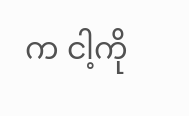က ငါ့ကို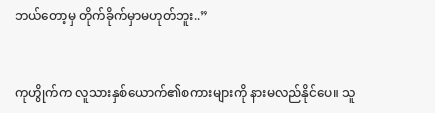ဘယ်တော့မှ တိုက်ခိုက်မှာမဟုတ်ဘူး..”


ကုဟွိုက်က လူသားနှစ်ယောက်၏စကားများကို နားမလည်နိုင်ပေ။ သူ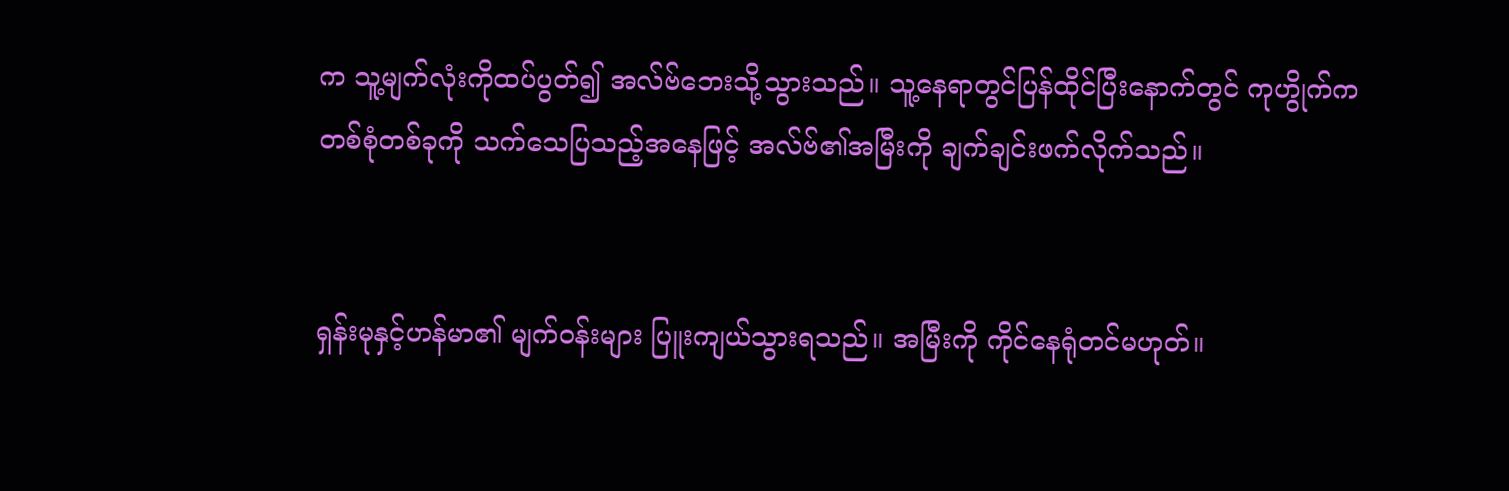က သူ့မျက်လုံးကိုထပ်ပွတ်၍ အလ်ဗ်ဘေးသို့သွားသည်။ သူ့နေရာတွင်ပြန်ထိုင်ပြီးနောက်တွင် ကုဟွိုက်က တစ်စုံတစ်ခုကို သက်သေပြသည့်အနေဖြင့် အလ်ဗ်၏အမြီးကို ချက်ချင်းဖက်လိုက်သည်။


ရှန်းမုနှင့်ဟန်မာ၏ မျက်ဝန်းများ ပြူးကျယ်သွားရသည်။ အမြီးကို ကိုင်နေရုံတင်မဟုတ်။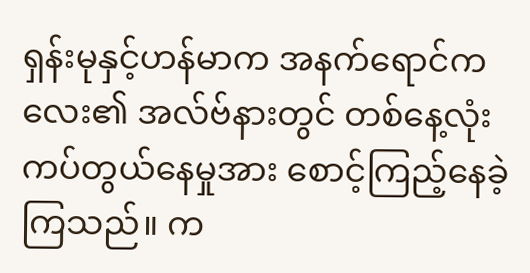ရှန်းမုနှင့်ဟန်မာက အနက်ရောင်‌ကလေး၏ အလ်ဗ်နားတွင် တစ်နေ့လုံးကပ်တွယ်နေမှုအား စောင့်ကြည့်နေခဲ့ကြသည်။ က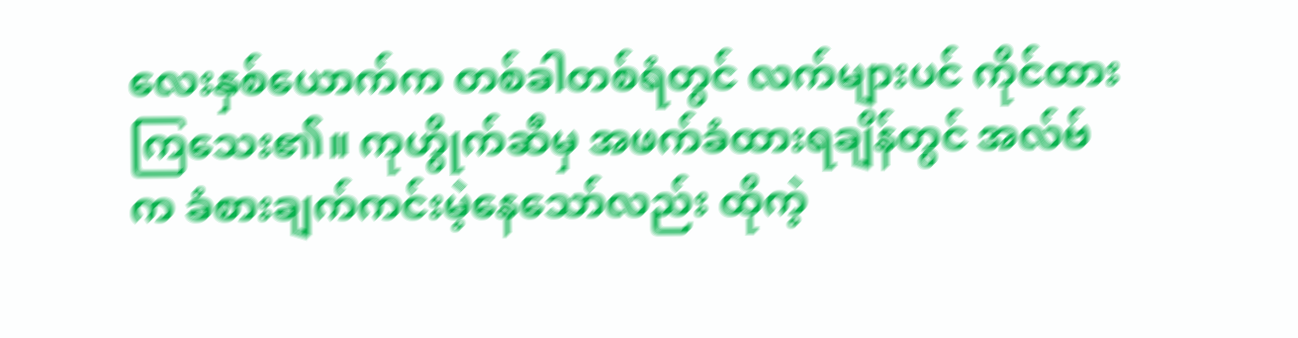လေးနှစ်ယောက်က တစ်ခါတစ်ရံတွင် လက်များပင် ကိုင်ထားကြသေး၏။ ကုဟွိုက်ဆီမှ အဖက်ခံထားရချိန်တွင် အလ်ဗ်က ခံစားချက်ကင်းမဲ့နေသော်လည်း ထိုကဲ့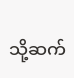သို့ဆက်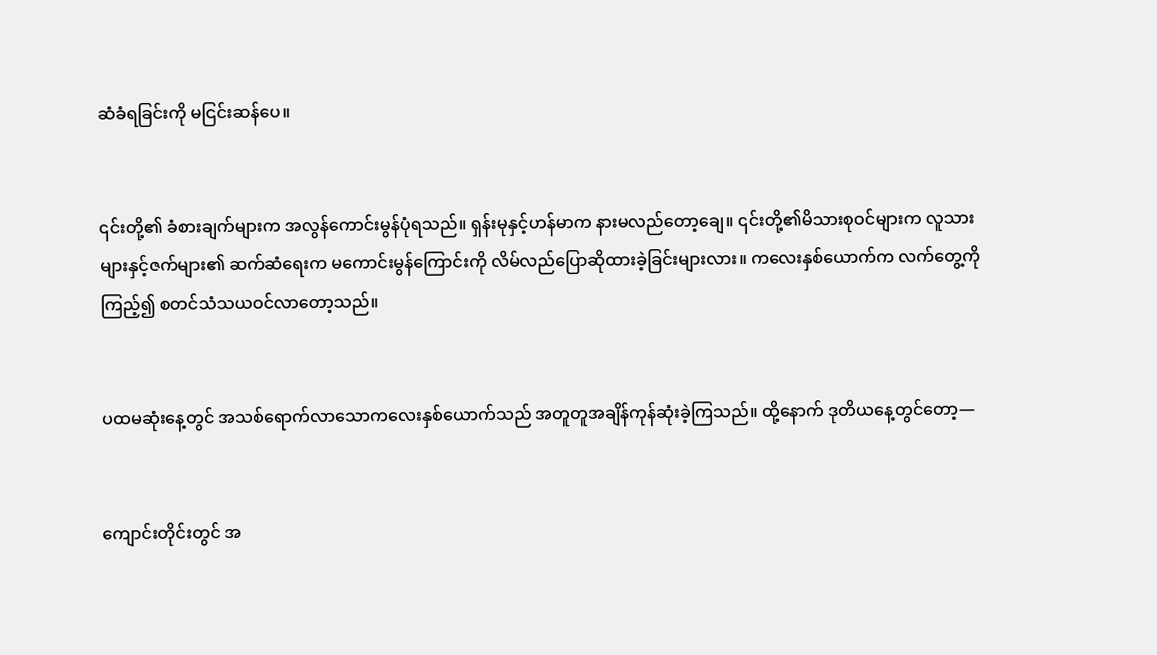ဆံခံရခြင်းကို မငြင်းဆန်ပေ။


၎င်းတို့၏ ခံစားချက်များက အလွန်ကောင်းမွန်ပုံရသည်။ ရှန်းမုနှင့်ဟန်မာက နားမလည်တော့ချေ။ ၎င်းတို့၏မိသားစုဝင်များက လူသားများနှင့်ဇက်များ၏ ဆက်ဆံရေးက မကောင်းမွန်ကြောင်းကို လိမ်လည်ပြောဆိုထားခဲ့ခြင်းများလား။ ကလေးနှစ်ယောက်က လက်တွေ့ကိုကြည့်၍ စတင်သံသယဝင်လာတော့သည်။


ပထမဆုံးနေ့တွင် အသစ်ရောက်လာသောကလေးနှစ်ယောက်သည် အတူတူအချိန်ကုန်ဆုံးခဲ့ကြသည်။ ထို့နောက် ဒုတိယနေ့တွင်တော့—


ကျောင်းတိုင်းတွင် အ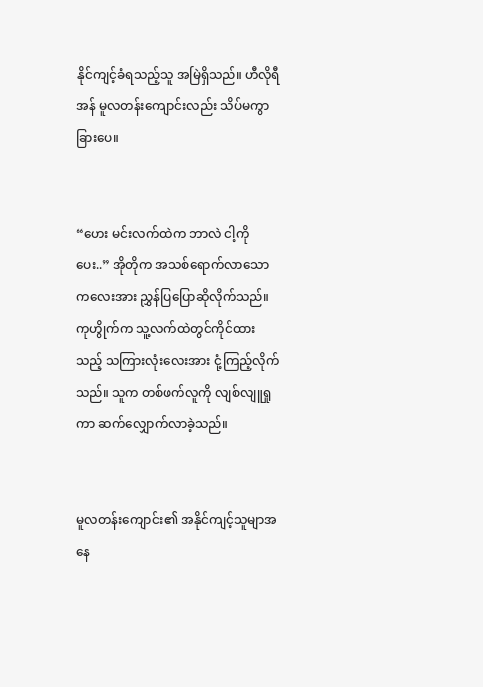နိုင်ကျင့်ခံရသည့်သူ အမြဲရှိသည်။ ဟီလိုရီအန် မူလတန်းကျောင်းလည်း သိပ်မကွာခြားပေ။


“ဟေး မင်းလက်ထဲက ဘာလဲ ငါ့ကိုပေး..” အိုတိုက အသစ်ရောက်လာသောကလေးအား ညွှန်ပြပြောဆိုလိုက်သည်။ ကုဟွိုက်က သူ့လက်ထဲတွင်ကိုင်ထားသည့် သကြားလုံးလေးအား ငုံ့ကြည့်လိုက်သည်။ သူက တစ်ဖက်လူကို လျစ်လျူရှုကာ ဆက်လျှောက်လာခဲ့သည်။


မူလတန်းကျောင်း၏ အနိုင်ကျင့်သူမျာအနေ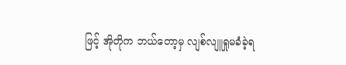ဖြင့် အိုတိုက ဘယ်တော့မှ လျစ်လျူရှုမခံခဲ့ရ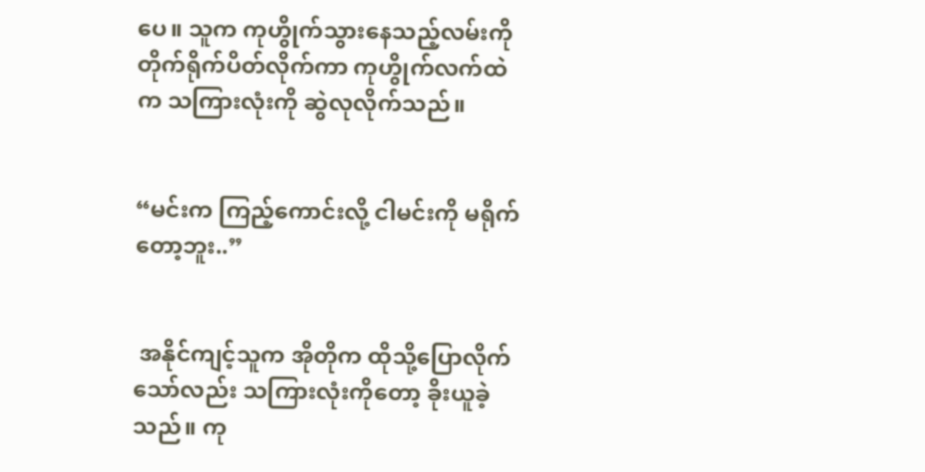ပေ။ သူက ကုဟွိုက်သွားနေသည့်လမ်းကို တိုက်ရိုက်ပိတ်လိုက်ကာ ကုဟွိုက်လက်ထဲက သကြားလုံးကို ဆွဲလုလိုက်သည်။


“မင်းက ကြည့်ကောင်းလို့ ငါမင်းကို မရိုက်တော့ဘူး..”


 အနိုင်ကျင့်သူက အိုတိုက ထိုသို့ပြောလိုက်သော်လည်း သကြားလုံးကိုတော့ ခိုးယူခဲ့သည်။ ကု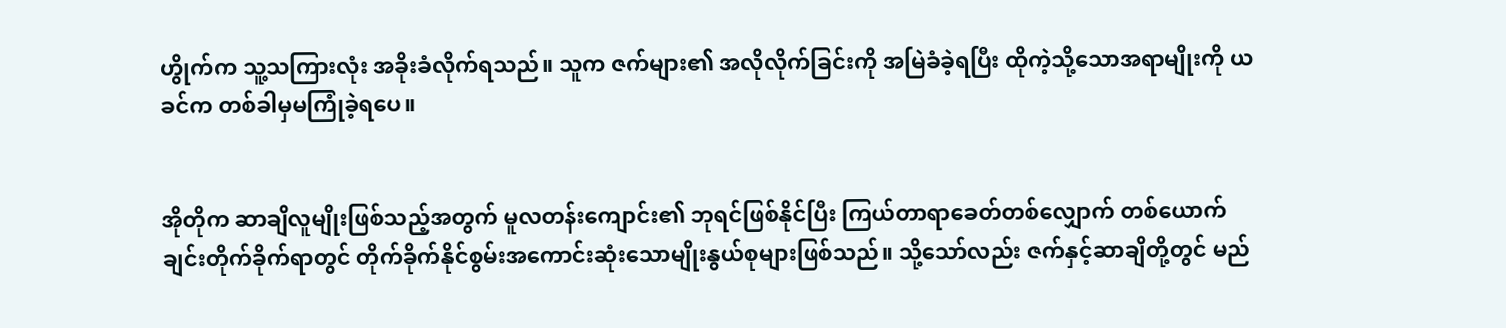ဟွိုက်က သူ့သကြားလုံး အခိုးခံလိုက်ရသည်။ သူက ဇက်များ၏ အလိုလိုက်ခြင်းကို အမြဲခံခဲ့ရပြီး ထိုကဲ့သို့သောအရာမျိုးကို ယခင်က တစ်ခါမှမကြုံခဲ့ရပေ။


အိုတိုက ဆာချိလူမျိုးဖြစ်သည့်အတွက် မူလတန်းကျောင်း၏ ဘုရင်ဖြစ်နိုင်ပြီး ကြယ်တာရာခေတ်တစ်လျှောက် တစ်ယောက်ချင်းတိုက်ခိုက်ရာတွင် တိုက်ခိုက်နိုင်စွမ်းအကောင်းဆုံးသောမျိုးနွယ်စုများဖြစ်သည်။ သို့သော်လည်း ဇက်နှင့်ဆာချိတို့တွင် မည်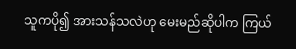သူကပို၍ အားသန်သလဲဟု မေးမည်ဆိုပါက ကြယ်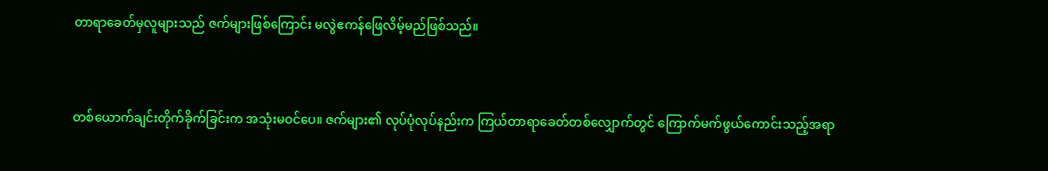တာရာခေတ်မှလူများသည် ဇက်များဖြစ်ကြောင်း မလွဲဧကန်ဖြေလိမ့်မည်ဖြစ်သည်။


တစ်ယောက်ချင်းတိုက်ခိုက်ခြင်းက အသုံးမဝင်ပေ။ ဇက်များ၏ လုပ်ပုံလုပ်နည်းက ကြယ်တာရာခေတ်တစ်လျှောက်တွင် ကြောက်မက်ဖွယ်ကောင်းသည့်အရာ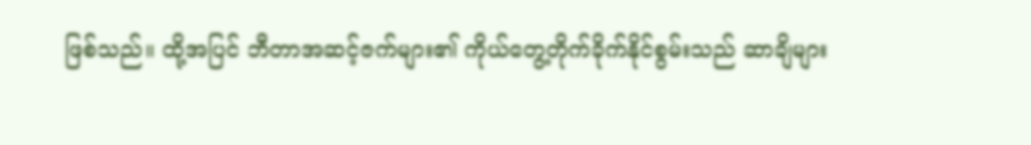ဖြစ်သည်။ ထို့အပြင် ဘီတာအဆင့်ဇက်များ၏ ကိုယ်တွေ့တိုက်ခိုက်နိုင်စွမ်းသည် ဆာချိများ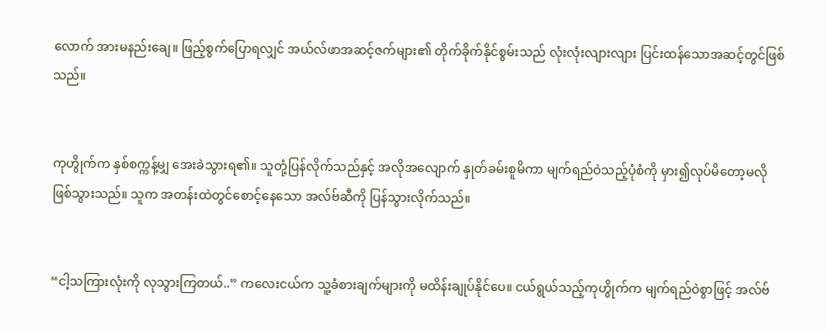လောက် အားမနည်းချေ။ ဖြည့်စွက်ပြောရလျှင် အယ်လ်ဖာအဆင့်ဇက်များ၏ တိုက်ခိုက်နိုင်စွမ်းသည် လုံးလုံးလျားလျား ပြင်းထန်သောအဆင့်တွင်ဖြစ်သည်။


ကုဟွိုက်က နှစ်စက္ကန့်မျှ အေးခဲသွားရ၏။ သူတုံ့ပြန်လိုက်သည်နှင့် အလိုအလျောက် နှုတ်ခမ်းစူမိကာ မျက်ရည်ဝဲသည့်ပုံစံကို မှား၍လုပ်မိတော့မလိုဖြစ်သွားသည်။ သူက အတန်းထဲတွင်စောင့်နေသော အလ်ဗ်ဆီကို ပြန်သွားလိုက်သည်။


“ငါ့သကြားလုံးကို လုသွားကြတယ်..” ကလေးငယ်က သူ့ခံစားချက်များကို မထိန်းချုပ်နိုင်ပေ။ ငယ်ရွယ်သည့်ကုဟွိုက်က မျက်ရည်ဝဲစွာဖြင့် အလ်ဗ်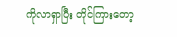ကိုလာရှာပြီး တိုင်ကြားတော့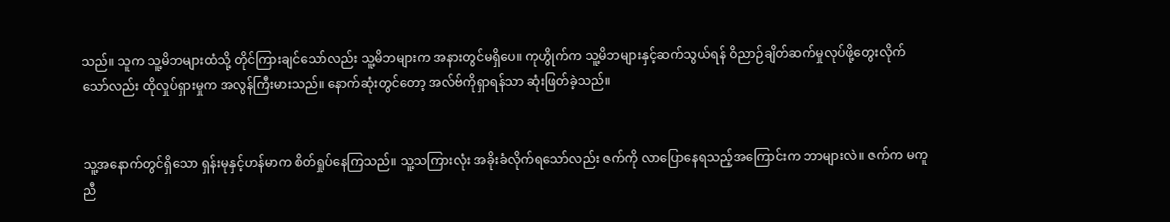သည်။ သူက သူ့မိဘများထံသို့ တိုင်ကြားချင်သော်လည်း သူ့မိဘများက အနားတွင်မရှိပေ။ ကုဟွိုက်က သူ့မိဘများနှင့်ဆက်သွယ်ရန် ဝိညာဉ်ချိတ်ဆက်မှုလုပ်ဖို့တွေးလိုက်သော်လည်း ထိုလှုပ်ရှားမှုက အလွန်ကြီးမားသည်။ နောက်ဆုံးတွင်တော့ အလ်ဗ်ကိုရှာရန်သာ ဆုံးဖြတ်ခဲ့သည်။


သူ့အနောက်တွင်ရှိသော ရှန်းမုနှင့်ဟန်မာက စိတ်ရှုပ်နေကြသည်။ သူ့သကြားလုံး အခိုးခံလိုက်ရသော်လည်း ဇက်ကို လာပြောနေရသည့်အကြောင်းက ဘာများလဲ။ ဇက်က မကူညီ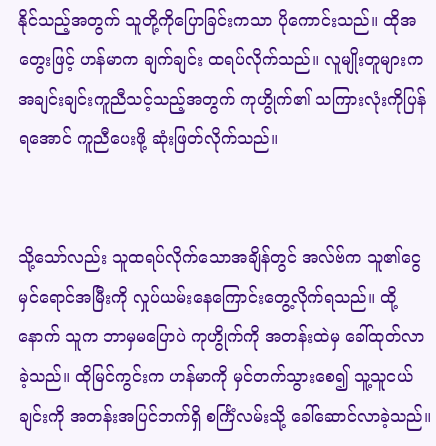နိုင်သည့်အတွက် သူတို့ကိုပြောခြင်းကသာ ပိုကောင်းသည်။ ထိုအတွေးဖြင့် ဟန်မာက ချက်ချင်း ထရပ်လိုက်သည်။ လူမျိုးတူများက အချင်းချင်းကူညီသင့်သည့်အတွက် ကုဟွိုက်၏ သကြားလုံးကိုပြန်ရအောင် ကူညီပေးဖို့ ဆုံးဖြတ်လိုက်သည်။


သို့သော်လည်း သူထရပ်လိုက်သောအချိန်တွင် အလ်ဗ်က သူ၏ငွေမှင်ရောင်အမြီးကို လှုပ်ယမ်းနေကြောင်းတွေ့လိုက်ရသည်။ ထို့နောက် သူက ဘာမှမပြောပဲ ကုဟွိုက်ကို အတန်းထဲမှ ခေါ်ထုတ်လာခဲ့သည်။ ထိုမြင်ကွင်းက ဟန်မာကို မှင်တက်သွားစေ၍ သူ့သူငယ်ချင်းကို အတန်းအပြင်ဘက်ရှိ စင်္ကြံလမ်းသို့ ခေါ်ဆောင်လာခဲ့သည်။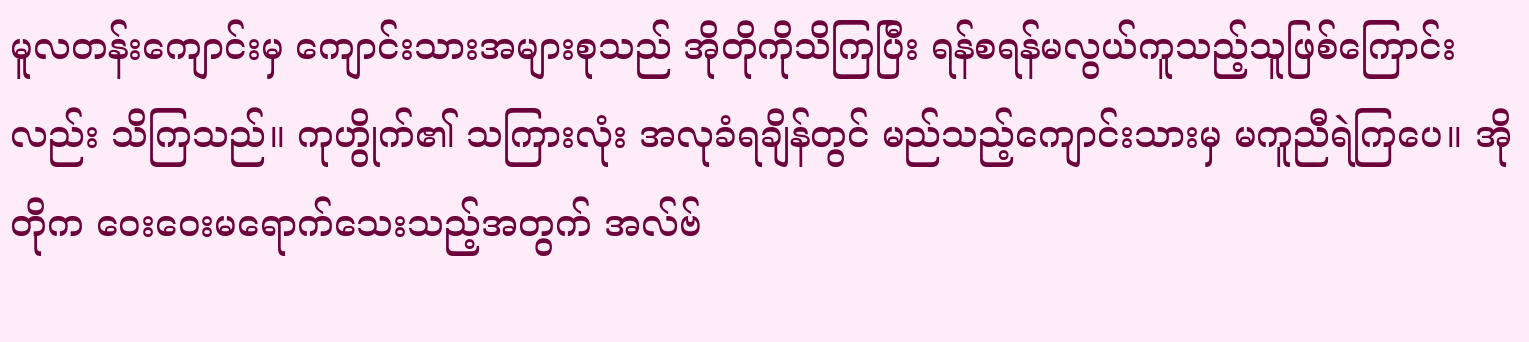မူလတန်းကျောင်းမှ ကျောင်းသားအများစုသည် အိုတိုကိုသိကြပြီး ရန်စရန်မလွယ်ကူသည့်သူဖြစ်ကြောင်းလည်း သိကြသည်။ ကုဟွိုက်၏ သကြားလုံး အလုခံရချိန်တွင် မည်သည့်ကျောင်းသားမှ မကူညီရဲကြပေ။ အိုတိုက ဝေးဝေးမရောက်သေးသည့်အတွက် အလ်ဗ်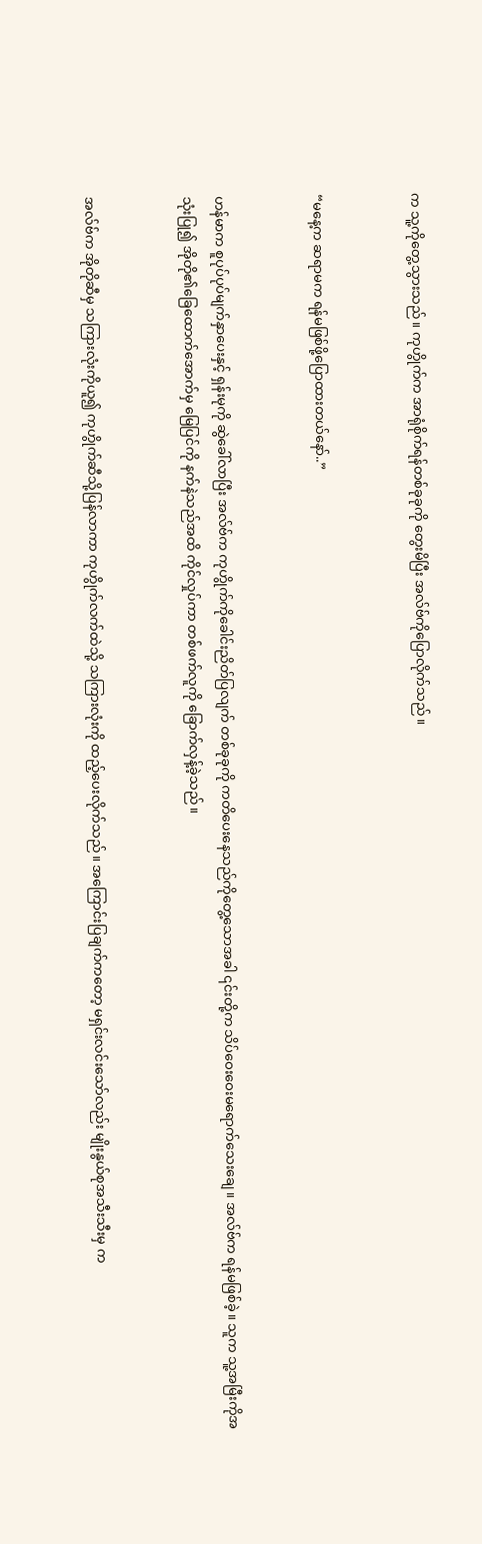က သူ့ကိုတွေ့သွားသည်။ ကုဟွိုက်က အာရုံစိုက်ရန်တစ်ခုခုကို တွေးမိပြီး အလ်ဗ်ကိုပြောလိုက်သည်။


“မနေ့က ဆရာမက ရန်မဖြစ်ဖို့ပြောထားတယ်နော်..”


ဟန်မာက စူပုပ်ပုပ်မျက်နှာပေးနှင့် ရှန်းမုကို ဆွဲခေါ်လာပြီး အလ်ဗ်က ကုဟွိုက်ကိုခေါင်းညိတ်ပြလျက် တစ်ခုခုကို ကတိပေးနေသည်ကိုတွေ့သောအခါ ၎င်းတို့က သိပ်ဝေးဝေးမရောက်သေးချေ။ အလ်ဗ်က ရန်မဖြစ်ခဲ့။ သူက သူ့အမြီးကိုအသုံးပြု၍ အိုတို၏ခြေထောက်အောက်မှ မြေပြင်ကို နက်နဲသည်အထိ ကိုင်လှုပ်ကာ တစ်ဖက်လူကို ခြောက်လှန့်ခဲ့သည်။


အလ်ဗ်က အိုတိုဆီမှ သကြားလုံးကိုယူ၍ ကုဟွိုက်ဆီသို့ပြန်လာကာ ကုဟွိုက်လက်ထဲသို့ သကြားလုံးကို ထည့်ပေးလိုက်သည်။ အကြောင်းပြချက်ကတော့ မရှင်းလင်းသော်လည်း မျိုးနွယ်စုအသီးသီးမှ က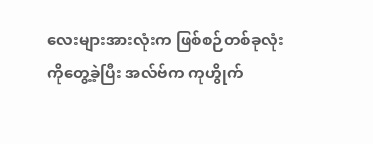လေးများအားလုံးက ဖြစ်စဉ်တစ်ခုလုံးကိုတွေ့ခဲ့ပြီး အလ်ဗ်က ကုဟွိုက်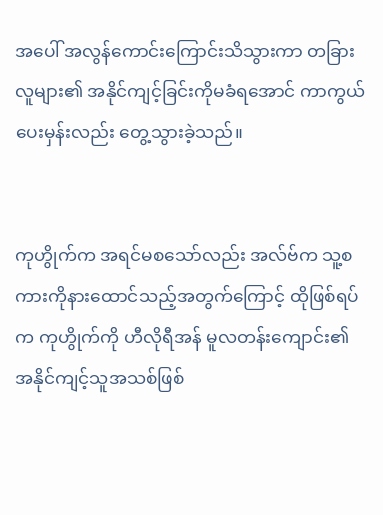အပေါ် အလွန်ကောင်းကြောင်းသိသွားကာ တခြားလူများ၏ အနိုင်ကျင့်ခြင်းကိုမခံရအောင် ကာကွယ်ပေးမှန်းလည်း တွေ့သွားခဲ့သည်။


ကုဟွိုက်က အရင်မစသော်လည်း အလ်ဗ်က သူ့စကားကိုနားထောင်သည့်အတွက်ကြောင့် ထိုဖြစ်ရပ်က ကုဟွိုက်ကို ဟီလိုရီအန် မူလတန်းကျောင်း၏ အနိုင်ကျင့်သူအသစ်ဖြစ်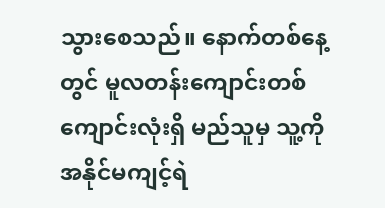သွားစေသည်။ နောက်တစ်နေ့တွင် မူလတန်းကျောင်းတစ်ကျောင်းလုံးရှိ မည်သူမှ သူ့ကို အနိုင်မကျင့်ရဲ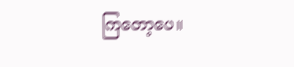ကြတော့ပေ။